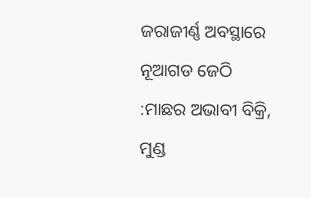ଜରାଜୀର୍ଣ୍ଣ ଅବସ୍ଥାରେ ନୂଆଗଡ ଜେଠି :ମାଛର ଅଭାବୀ ବିକ୍ରି, ମୁଣ୍ଡ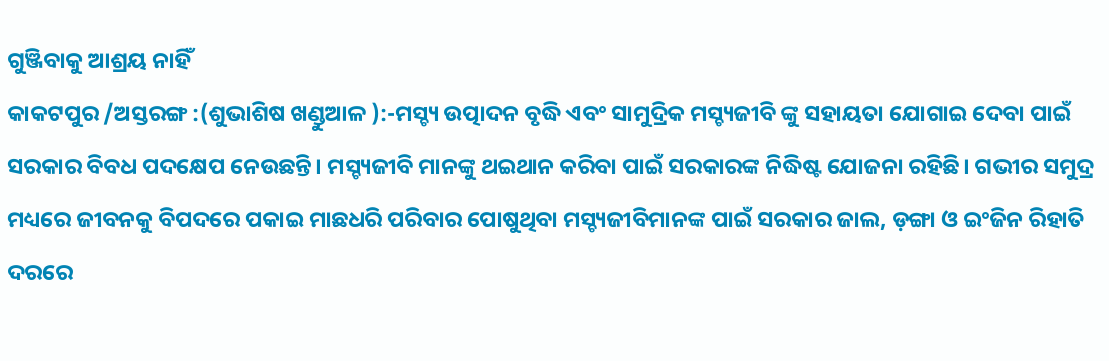ଗୁଞ୍ଜିବାକୁ ଆଶ୍ରୟ ନାହିଁ
କାକଟପୁର /ଅସ୍ତରଙ୍ଗ :(ଶୁଭାଶିଷ ଖଣ୍ଡୁଆଳ ):-ମସ୍ଚ୍ୟ ଉତ୍ପାଦନ ବୃଦ୍ଧି ଏବଂ ସାମୁଦ୍ରିକ ମସ୍ଚ୍ୟଜୀବି ଙ୍କୁ ସହାୟତା ଯୋଗାଇ ଦେବା ପାଇଁ ସରକାର ବିବଧ ପଦକ୍ଷେପ ନେଉଛନ୍ତି। ମସ୍ଚ୍ୟଜୀବି ମାନଙ୍କୁ ଥଇଥାନ କରିବା ପାଇଁ ସରକାରଙ୍କ ନିଦ୍ଧିଷ୍ଟ ଯୋଜନା ରହିଛି। ଗଭୀର ସମୁଦ୍ର ମଧ୍ୟରେ ଜୀବନକୁ ବିପଦରେ ପକାଇ ମାଛଧରି ପରିବାର ପୋଷୁଥିବା ମସ୍ଚ୍ୟଜୀବିମାନଙ୍କ ପାଇଁ ସରକାର ଜାଲ, ଡ଼ଙ୍ଗା ଓ ଇଂଜିନ ରିହାତି ଦରରେ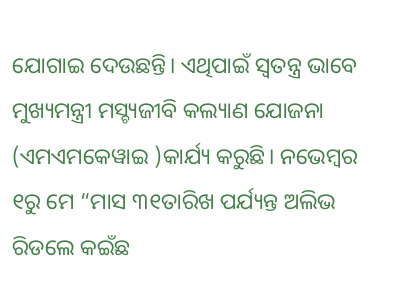ଯୋଗାଇ ଦେଉଛନ୍ତି। ଏଥିପାଇଁ ସ୍ୱତନ୍ତ୍ର ଭାବେ ମୁଖ୍ୟମନ୍ତ୍ରୀ ମସ୍ଚ୍ୟଜୀବି କଲ୍ୟାଣ ଯୋଜନା (ଏମଏମକେୱାଇ )କାର୍ଯ୍ୟ କରୁଛି। ନଭେମ୍ବର ୧ରୁ ମେ “ମାସ ୩୧ତାରିଖ ପର୍ଯ୍ୟନ୍ତ ଅଲିଭ ରିଡଲେ କଇଁଛ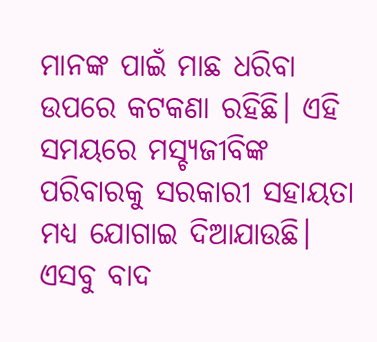ମାନଙ୍କ ପାଇଁ ମାଛ ଧରିବା ଉପରେ କଟକଣା ରହିଛି। ଏହି ସମୟରେ ମସ୍ଚ୍ୟଜୀବିଙ୍କ ପରିବାରକୁ ସରକାରୀ ସହାୟତା ମଧ୍ୟ ଯୋଗାଇ ଦିଆଯାଉଛି। ଏସବୁ ବାଦ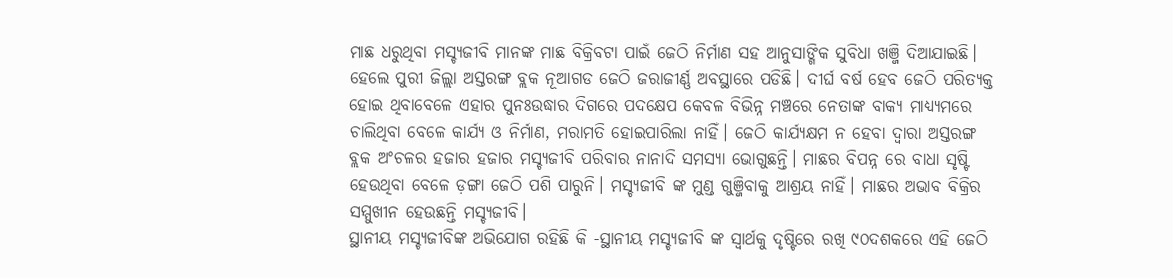ମାଛ ଧରୁଥିବା ମସ୍ଚ୍ୟଜୀବି ମାନଙ୍କ ମାଛ ବିକ୍ରିବଟା ପାଇଁ ଜେଠି ନିର୍ମାଣ ସହ ଆନୁସାଙ୍ଗିକ ସୁବିଧା ଖଞ୍ଜି ଦିଆଯାଇଛି। ହେଲେ ପୁରୀ ଜିଲ୍ଲା ଅସ୍ତରଙ୍ଗ ବ୍ଲକ ନୂଆଗଡ ଜେଠି ଜରାଜୀର୍ଣ୍ଣ ଅବସ୍ଥାରେ ପଡିଛି। ଦୀର୍ଘ ବର୍ଷ ହେବ ଜେଠି ପରିତ୍ୟକ୍ତ ହୋଇ ଥିବାବେଳେ ଏହାର ପୁନଃଉଦ୍ଧାର ଦିଗରେ ପଦକ୍ଷେପ କେବଳ ବିଭିନ୍ନ ମଞ୍ଚରେ ନେତାଙ୍କ ବାକ୍ୟ ମାଧ୍ୟ୍ୟମରେ ଚାଲିଥିବା ବେଳେ କାର୍ଯ୍ୟ ଓ ନିର୍ମାଣ, ମରାମତି ହୋଇପାରିଲା ନାହିଁ। ଜେଠି କାର୍ଯ୍ୟକ୍ଷମ ନ ହେବା ଦ୍ୱାରା ଅସ୍ତରଙ୍ଗ ବ୍ଲକ ଅଂଚଳର ହଜାର ହଜାର ମସ୍ଚ୍ୟଜୀବି ପରିବାର ନାନାଦି ସମସ୍ୟା ଭୋଗୁଛନ୍ତି। ମାଛର ବିପନ୍ନ ରେ ବାଧା ସୃଷ୍ଟି ହେଉଥିବା ବେଳେ ଡ଼ଙ୍ଗା ଜେଠି ପଶି ପାରୁନି। ମସ୍ଚ୍ୟଜୀବି ଙ୍କ ମୁଣ୍ଡ ଗୁଞ୍ଜିବାକୁ ଆଶ୍ରୟ ନାହିଁ। ମାଛର ଅଭାବ ବିକ୍ରିର ସମ୍ମୁଖୀନ ହେଉଛନ୍ତି ମସ୍ଚ୍ୟଜୀବି।
ସ୍ଥାନୀୟ ମସ୍ଚ୍ୟଜୀବିଙ୍କ ଅଭିଯୋଗ ରହିଛି କି -ସ୍ଥାନୀୟ ମସ୍ଚ୍ୟଜୀବି ଙ୍କ ସ୍ୱାର୍ଥକୁ ଦୃଷ୍ଟିରେ ରଖି ୯୦ଦଶକରେ ଏହି ଜେଠି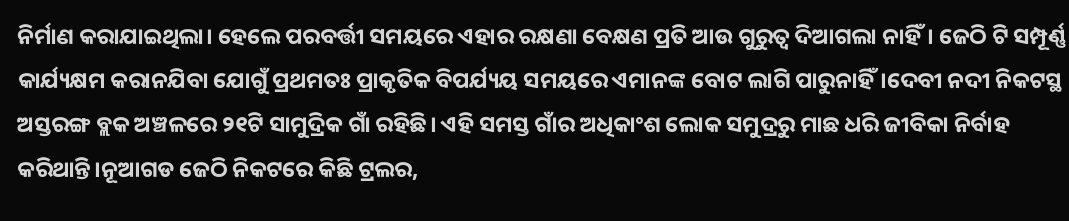ନିର୍ମାଣ କରାଯାଇଥିଲା। ହେଲେ ପରବର୍ତ୍ତୀ ସମୟରେ ଏହାର ରକ୍ଷଣା ବେକ୍ଷଣ ପ୍ରତି ଆଉ ଗୁରୁତ୍ୱ ଦିଆଗଲା ନାହିଁ। ଜେଠି ଟି ସମ୍ପୂର୍ଣ୍ଣ କାର୍ଯ୍ୟକ୍ଷମ କରାନଯିବା ଯୋଗୁଁ ପ୍ରଥମତଃ ପ୍ରାକୃତିକ ବିପର୍ଯ୍ୟୟ ସମୟରେ ଏମାନଙ୍କ ବୋଟ ଲାଗି ପାରୁନାହିଁ।ଦେବୀ ନଦୀ ନିକଟସ୍ଥ ଅସ୍ତରଙ୍ଗ ବ୍ଲକ ଅଞ୍ଚଳରେ ୨୧ଟି ସାମୁଦ୍ରିକ ଗାଁ ରହିଛି। ଏହି ସମସ୍ତ ଗାଁର ଅଧିକାଂଶ ଲୋକ ସମୁଦ୍ରରୁ ମାଛ ଧରି ଜୀବିକା ନିର୍ବାହ କରିଥାନ୍ତି।ନୂଆଗଡ ଜେଠି ନିକଟରେ କିଛି ଟ୍ରଲର,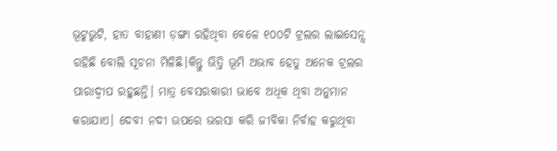ଭୂଟୁଭୁଟି, ହାତ ବାହାଣୀ ଡ଼ଙ୍ଗା ରହିଥିବା ବେଳେ ୧୦୦ଟି ଟ୍ରଲର ଲାଇସେନ୍ସ ରହିଛି ବୋଲି ସୂଚନା ମିଳିଛି।କିନ୍ତୁ ଭିତ୍ତି ଭୂମି ଅଭାବ ହେତୁ ଅନେକ ଟ୍ରଲର ପାରାଦ୍ୱୀପ ରହୁଛନ୍ତି। ମାତ୍ର ବେସରକାରୀ ଭାବେ ଅଧିକ ଥିବା ଅନୁମାନ କରାଯାଏ। ଦେବୀ ନଦୀ ଉପରେ ଭରସା କରି ଜୀବିକା ନିର୍ବାହ କରୁଥିବା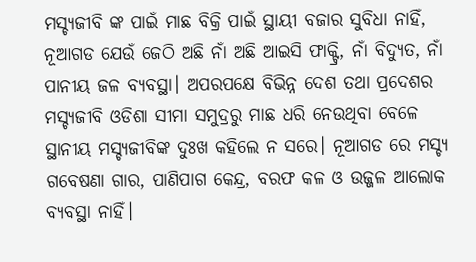ମସ୍ଚ୍ୟଜୀବି ଙ୍କ ପାଇଁ ମାଛ ବିକ୍ରି ପାଇଁ ସ୍ଥାୟୀ ବଜାର ସୁବିଧା ନାହିଁ, ନୂଆଗଡ ଯେଉଁ ଜେଠି ଅଛି ନାଁ ଅଛି ଆଇସି ଫାକ୍ଟ୍ରି, ନାଁ ବିଦ୍ୟୁତ, ନାଁ ପାନୀୟ ଜଳ ବ୍ୟବସ୍ଥା। ଅପରପକ୍ଷେ ବିଭିନ୍ନ ଦେଶ ତଥା ପ୍ରଦେଶର ମସ୍ଚ୍ୟଜୀବି ଓଡିଶା ସୀମା ସମୁଦ୍ରରୁ ମାଛ ଧରି ନେଉଥିବା ବେଳେ ସ୍ଥାନୀୟ ମସ୍ଚ୍ୟଜୀବିଙ୍କ ଦୁଃଖ କହିଲେ ନ ସରେ। ନୂଆଗଡ ରେ ମସ୍ଚ୍ୟ ଗବେଷଣା ଗାର, ପାଣିପାଗ କେନ୍ଦ୍ର, ବରଫ କଳ ଓ ଉଜ୍ଜଳ ଆଲୋକ ବ୍ୟବସ୍ଥା ନାହିଁ।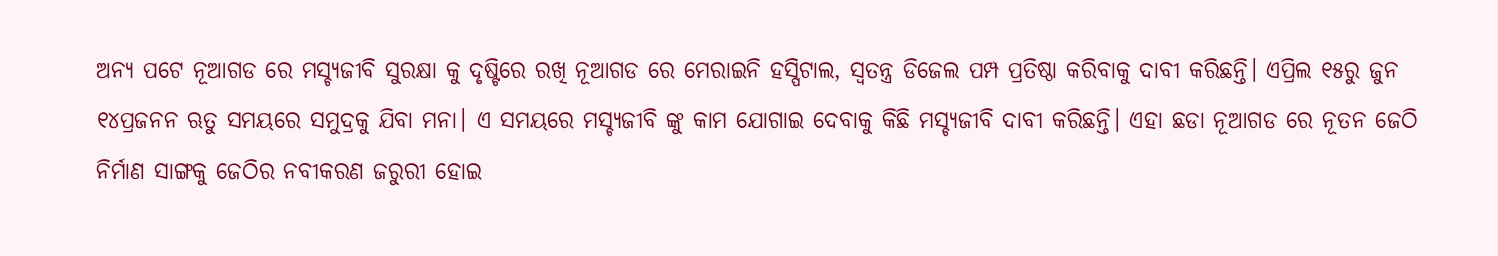ଅନ୍ୟ ପଟେ ନୂଆଗଡ ରେ ମସ୍ଚ୍ୟଜୀବି ସୁରକ୍ଷା କୁ ଦୃଷ୍ଟିରେ ରଖି ନୂଆଗଡ ରେ ମେରାଇନି ହସ୍ପିଟାଲ, ସ୍ୱତନ୍ତ୍ର ଡିଜେଲ ପମ୍ପ ପ୍ରତିଷ୍ଠା କରିବାକୁ ଦାବୀ କରିଛନ୍ତି। ଏପ୍ରିଲ ୧୫ରୁ ଜୁନ ୧୪ପ୍ରଜନନ ଋତୁ ସମୟରେ ସମୁଦ୍ରକୁ ଯିବା ମନା। ଏ ସମୟରେ ମସ୍ଚ୍ୟଜୀବି ଙ୍କୁ କାମ ଯୋଗାଇ ଦେବାକୁ କିଛି ମସ୍ଚ୍ୟଜୀବି ଦାବୀ କରିଛନ୍ତି। ଏହା ଛଡା ନୂଆଗଡ ରେ ନୂତନ ଜେଠି ନିର୍ମାଣ ସାଙ୍ଗକୁ ଜେଠିର ନବୀକରଣ ଜରୁରୀ ହୋଇ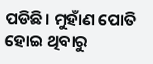ପଡିଛି। ମୁହାଁଣ ପୋତି ହୋଇ ଥିବାରୁ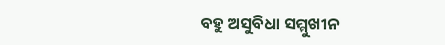ବହୁ ଅସୁବିଧା ସମ୍ମୁଖୀନ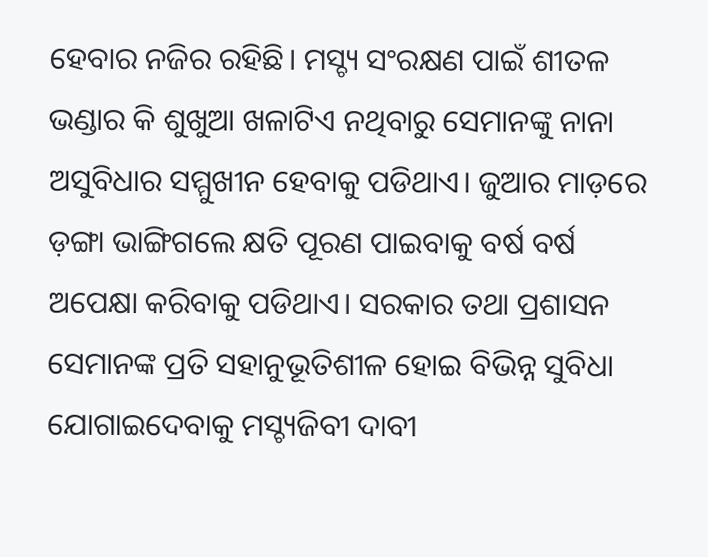ହେବାର ନଜିର ରହିଛି। ମସ୍ଚ୍ୟ ସଂରକ୍ଷଣ ପାଇଁ ଶୀତଳ ଭଣ୍ଡାର କି ଶୁଖୁଆ ଖଳାଟିଏ ନଥିବାରୁ ସେମାନଙ୍କୁ ନାନା ଅସୁବିଧାର ସମ୍ମୁଖୀନ ହେବାକୁ ପଡିଥାଏ। ଜୁଆର ମାଡ଼ରେ ଡ଼ଙ୍ଗା ଭାଙ୍ଗିଗଲେ କ୍ଷତି ପୂରଣ ପାଇବାକୁ ବର୍ଷ ବର୍ଷ ଅପେକ୍ଷା କରିବାକୁ ପଡିଥାଏ। ସରକାର ତଥା ପ୍ରଶାସନ ସେମାନଙ୍କ ପ୍ରତି ସହାନୁଭୂତିଶୀଳ ହୋଇ ବିଭିନ୍ନ ସୁବିଧା ଯୋଗାଇଦେବାକୁ ମସ୍ଚ୍ୟଜିବୀ ଦାବୀ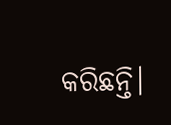କରିଛନ୍ତି।